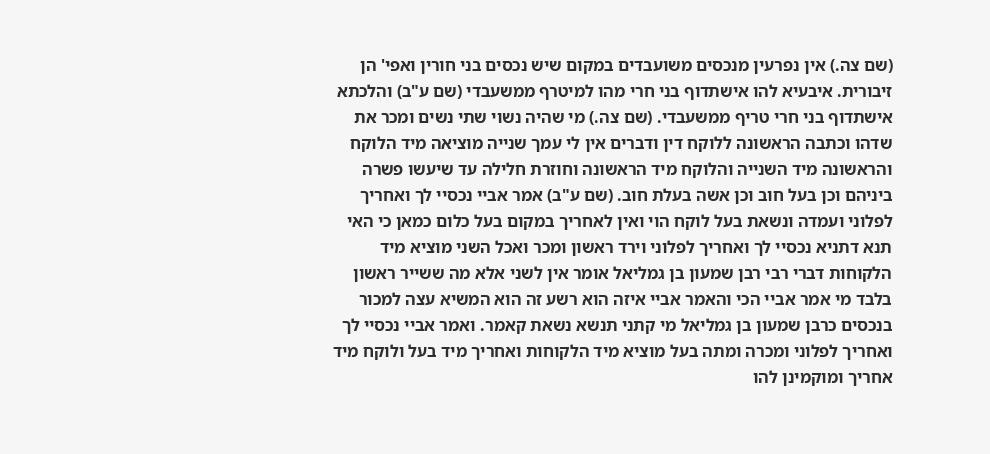(שם צה.) אין נפרעין מנכסים משועבדים במקום שיש נכסים בני חורין ואפי' הן זיבורית. איבעיא להו אישתדוף בני חרי מהו למיטרף ממשעבדי (שם ע"ב) והלכתא אישתדוף בני חרי טריף ממשעבדי. (שם צה.) מי שהיה נשוי שתי נשים ומכר את שדהו וכתבה הראשונה ללוקח דין ודברים אין לי עמך שנייה מוציאה מיד הלוקח והראשונה מיד השנייה והלוקח מיד הראשונה וחוזרת חלילה עד שיעשו פשרה ביניהם וכן בעל חוב וכן אשה בעלת חוב. (שם ע"ב) אמר אביי נכסיי לך ואחריך לפלוני ועמדה ונשאת בעל לוקח הוי ואין לאחריך במקום בעל כלום כמאן כי האי תנא דתניא נכסיי לך ואחריך לפלוני וירד ראשון ומכר ואכל השני מוציא מיד הלקוחות דברי רבי רבן שמעון בן גמליאל אומר אין לשני אלא מה ששייר ראשון בלבד מי אמר אביי הכי והאמר אביי איזה הוא רשע זה הוא המשיא עצה למכור בנכסים כרבן שמעון בן גמליאל מי קתני תנשא נשאת קאמר. ואמר אביי נכסיי לך ואחריך לפלוני ומכרה ומתה בעל מוציא מיד הלקוחות ואחריך מיד בעל ולוקח מיד אחריך ומוקמינן להו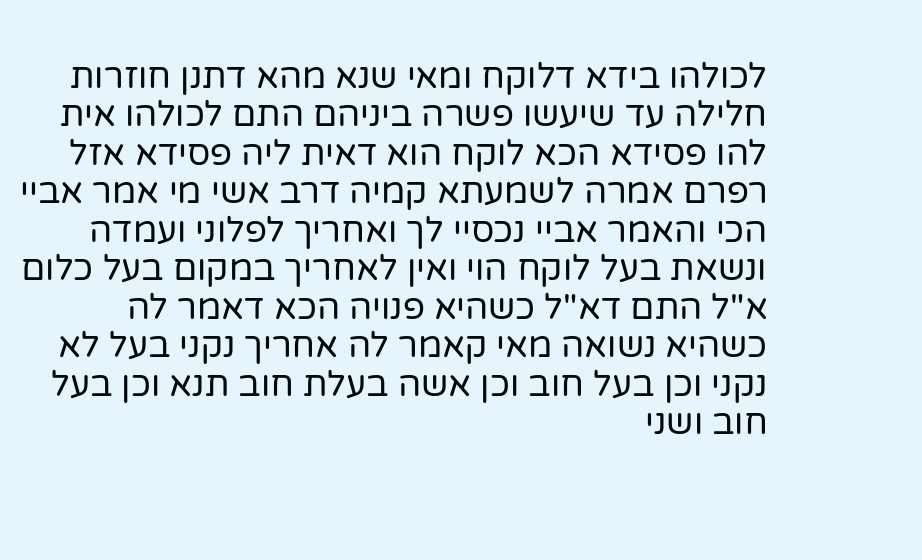לכולהו בידא דלוקח ומאי שנא מהא דתנן חוזרות חלילה עד שיעשו פשרה ביניהם התם לכולהו אית להו פסידא הכא לוקח הוא דאית ליה פסידא אזל רפרם אמרה לשמעתא קמיה דרב אשי מי אמר אביי הכי והאמר אביי נכסיי לך ואחריך לפלוני ועמדה ונשאת בעל לוקח הוי ואין לאחריך במקום בעל כלום א"ל התם דא"ל כשהיא פנויה הכא דאמר לה כשהיא נשואה מאי קאמר לה אחריך נקני בעל לא נקני וכן בעל חוב וכן אשה בעלת חוב תנא וכן בעל חוב ושני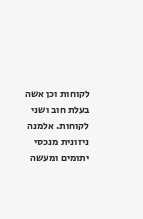לקוחות וכן אשה בעלת חוב ושני לקוחות. אלמנה ניזונית מנכסי יתומים ומעשה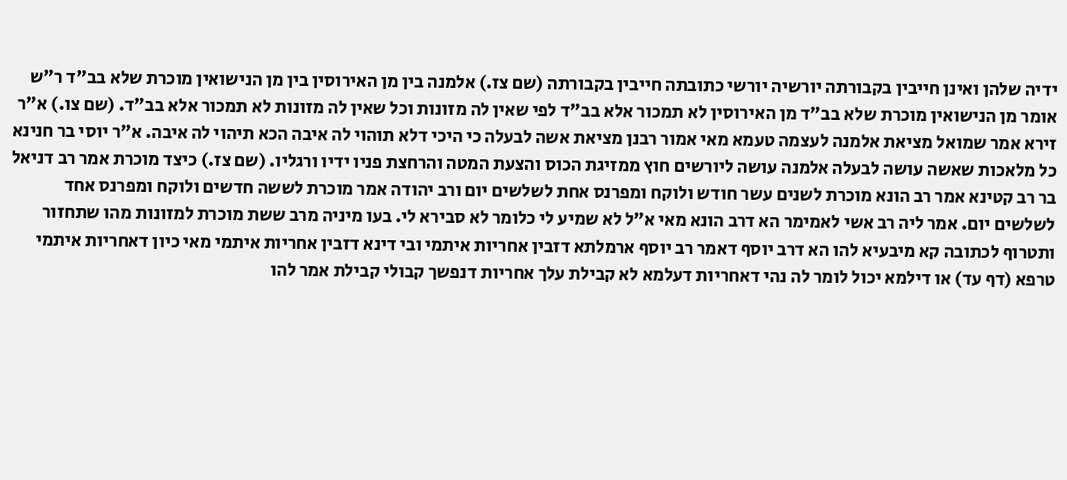ידיה שלהן ואינן חייבין בקבורתה יורשיה יורשי כתובתה חייבין בקבורתה (שם צז.) אלמנה בין מן האירוסין בין מן הנישואין מוכרת שלא בב"ד ר"ש אומר מן הנישואין מוכרת שלא בב"ד מן האירוסין לא תמכור אלא בב"ד לפי שאין לה מזונות וכל שאין לה מזונות לא תמכור אלא בב"ד. (שם צו.) א"ר זירא אמר שמואל מציאת אלמנה לעצמה טעמא מאי אמור רבנן מציאת אשה לבעלה כי היכי דלא תוהוי לה איבה הכא תיהוי לה איבה. א"ר יוסי בר חנינא כל מלאכות שאשה עושה לבעלה אלמנה עושה ליורשים חוץ ממזיגת הכוס והצעת המטה והרחצת פניו ידיו ורגליו. (שם צז.) כיצד מוכרת אמר רב דניאל בר רב קטינא אמר רב הונא מוכרת לשנים עשר חודש ולוקח ומפרנס אחת לשלשים יום ורב יהודה אמר מוכרת לששה חדשים ולוקח ומפרנס אחד לשלשים יום. אמר ליה רב אשי לאמימר הא דרב הונא מאי א"ל לא שמיע לי כלומר לא סבירא לי. בעו מיניה מרב ששת מוכרת למזונות מהו שתחזור ותטרוף לכתובה קא מיבעיא להו הא דרב יוסף דאמר רב יוסף ארמלתא דזבין אחריות איתמי ובי דינא דזבין אחריות איתמי מאי כיון דאחריות איתמי טרפא (דף עד) או דילמא יכול לומר לה נהי דאחריות דעלמא לא קבילת עלך אחריות דנפשך קבולי קבילת אמר להו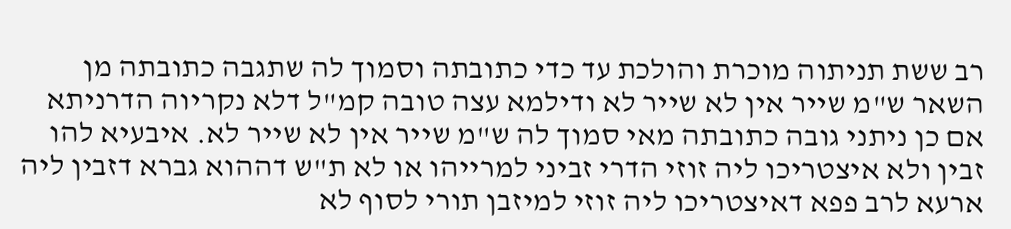רב ששת תניתוה מוכרת והולכת עד כדי כתובתה וסמוך לה שתגבה כתובתה מן השאר ש"מ שייר אין לא שייר לא ודילמא עצה טובה קמ"ל דלא נקריוה הדרניתא אם כן ניתני גובה כתובתה מאי סמוך לה ש"מ שייר אין לא שייר לא. איבעיא להו זבין ולא איצטריכו ליה זוזי הדרי זביני למרייהו או לא ת"ש דההוא גברא דזבין ליה ארעא לרב פפא דאיצטריכו ליה זוזי למיזבן תורי לסוף לא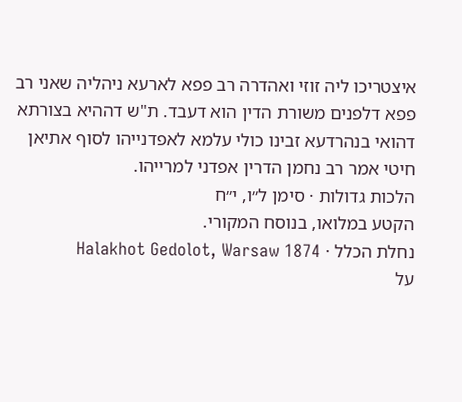איצטריכו ליה זוזי ואהדרה רב פפא לארעא ניהליה שאני רב פפא דלפנים משורת הדין הוא דעבד. ת"ש דההיא בצורתא דהואי בנהרדעא זבינו כולי עלמא לאפדנייהו לסוף אתיאן חיטי אמר רב נחמן הדרין אפדני למרייהו.
הלכות גדולות · סימן ל״ו, י״ח
הקטע במלואו, בנוסח המקורי.
נחלת הכלל · Halakhot Gedolot, Warsaw 1874
על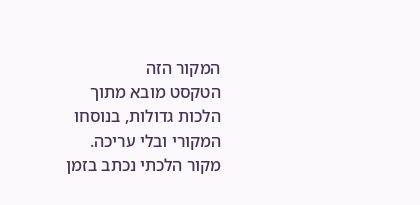המקור הזה
הטקסט מובא מתוך הלכות גדולות, בנוסחו המקורי ובלי עריכה. מקור הלכתי נכתב בזמן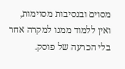מסוים ובנסיבות מסוימות, ואין ללמוד ממנו למקרה אחר בלי הכרעה של פוסק.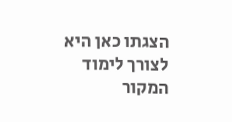הצגתו כאן היא לצורך לימוד המקור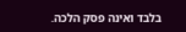בלבד ואינה פסק הלכה.